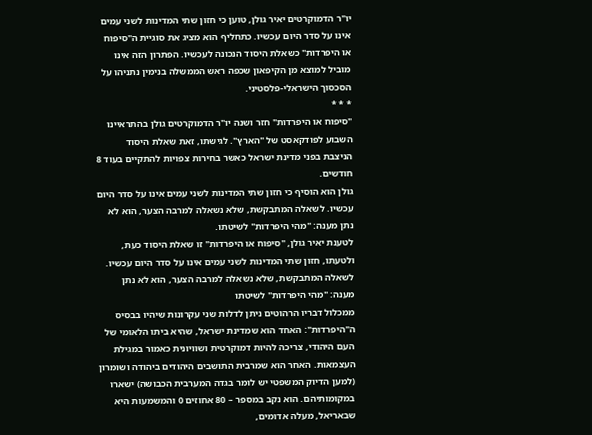יו"ר הדמוקרטים יאיר גולן, טוען כי חזון שתי המדינות לשני עמים אינו על סדר היום עכשיו. כתחליף הוא מציג את סוגיית ה"סיפוח או היפרדות" כשאלת היסוד הנכונה לעכשיו. הפתרון הזה אינו מוביל למוצא מן הקיפאון שכפה ראש הממשלה בנימין נתניהו על הסכסוך הישראלי-פלסטיני.
* * *
"סיפוח או היפרדות" חזר ושנה יו"ר הדמוקרטים גולן בהתראיינו השבוע לפודקאסט של "הארץ". לגישתו, זאת שאלת היסוד הניצבת בפני מדינת ישראל כאשר בחירות צפויות להתקיים בעוד 8 חודשים.
גולן הוא הוסיף כי חזון שתי המדינות לשני עמים אינו על סדר היום עכשיו. לשאלה המתבקשת, שלא נשאלה למרבה הצער, הוא לא נתן מענה: "מהי היפרדות" לשיטתו.
לטענת יאיר גולן, "סיפוח או היפרדות" זו שאלת היסוד כעת, ולטעתו, חזון שתי המדינות לשני עמים אינו על סדר היום עכשיו. לשאלה המתבקשת, שלא נשאלה למרבה הצער, הוא לא נתן מענה: "מהי היפרדות" לשיטתו
ממכלול דבריו הרהוטים ניתן לדלות שני עקרונות שיהיו בבסיס ה"היפרדות": האחד הוא שמדינת ישראל, שהיא ביתו הלאומי של העם היהודי, צריכה להיות דמוקרטית ושוויונית כאמור במגילת העצמאות. האחר הוא שמרבית התושבים היהודים ביהודה ושומרון (למען הדיוק המשפטי יש לומר בגדה המערבית הכבושה) ישארו במקומותיהם. הוא נקב במספר – 80 אחוזים 0 והמשמעות היא שבאריאל, מעלה אדומים,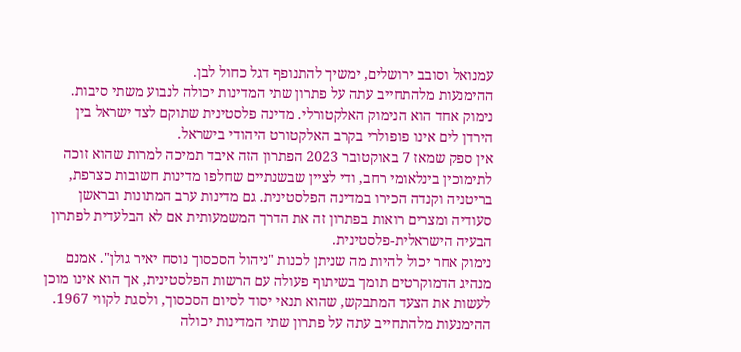עמנואל וסובב ירושלים, ימשיך להתנופף דגל כחול לבן.
ההימנעות מלהתחייב עתה על פתרון שתי המדינות יכולה לנבוע משתי סיבות. נימוק אחד הוא הנימוק האלקטורלי. מדינה פלסטינית שתוקם לצד ישראל בין הירדן לים אינו פופולרי בקרב האלקטורט היהודי בישראל.
אין ספק שמאז 7 באוקטובר 2023 הפתרון הזה איבד תמיכה למרות שהוא זוכה לתימוכין בינלאומי רחב, ודי לציין שבשנתיים שחלפו מדינות חשובות כצרפת, בריטניה וקנדה הכירו במדינה הפלסטינית. גם מדינות ערב המתונות ובראשן סעודיה ומצרים רואות בפתרון זה את הדרך המשמעותית אם לא הבלעדית לפתרון הבעיה הישראלית-פלסטינית.
נימוק אחר יכול להיות מה שניתן לכנות "ניהול הסכסוך נוסח יאיר גולן". אמנם מנהיג הדמוקרטים תומך בשיתוף פעולה עם הרשות הפלסטינית, אך הוא אינו מוכן לעשות את הצעד המתבקש, שהוא תנאי יסוד לסיום הסכסוך, ולסגת לקווי 1967.
ההימנעות מלהתחייב עתה על פתרון שתי המדינות יכולה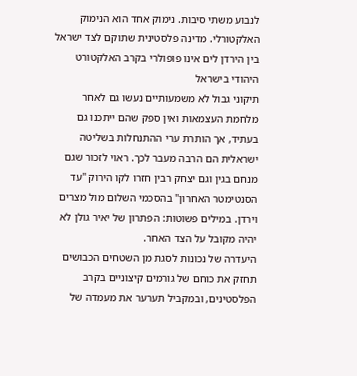לנבוע משתי סיבות. נימוק אחד הוא הנימוק האלקטורלי. מדינה פלסטינית שתוקם לצד ישראל בין הירדן לים אינו פופולרי בקרב האלקטורט היהודי בישראל
תיקוני גבול לא משמעותיים נעשו גם לאחר מלחמת העצמאות ואין ספק שהם ייתכנו גם בעתיד, אך הותרת ערי ההתנחלות בשליטה ישראלית הם הרבה מעבר לכך. ראוי לזכור שגם מנחם בגין וגם יצחק רבין חזרו לקו הירוק "עד הסנטימטר האחרון" בהסכמי השלום מול מצרים וירדן. במילים פשוטות: הפתרון של יאיר גולן לא יהיה מקובל על הצד האחר.
היעדרה של נכונות לסגת מן השטחים הכבושים תחזק את כוחם של גורמים קיצוניים בקרב הפלסטינים, ובמקביל תערער את מעמדה של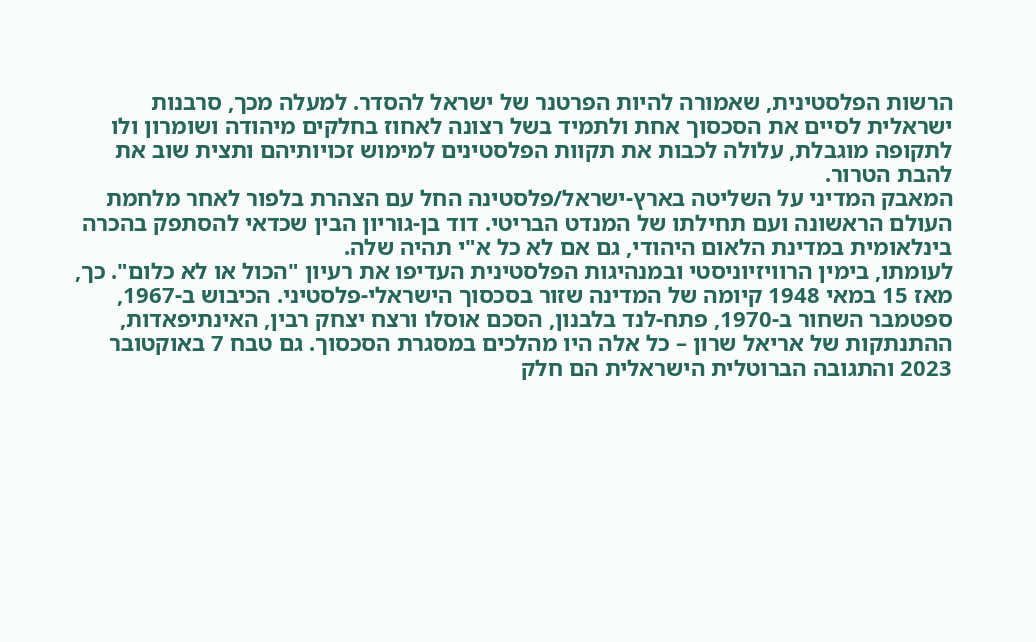הרשות הפלסטינית, שאמורה להיות הפרטנר של ישראל להסדר. למעלה מכך, סרבנות ישראלית לסיים את הסכסוך אחת ולתמיד בשל רצונה לאחוז בחלקים מיהודה ושומרון ולו לתקופה מוגבלת, עלולה לכבות את תקוות הפלסטינים למימוש זכויותיהם ותצית שוב את להבת הטרור.
המאבק המדיני על השליטה בארץ-ישראל/פלסטינה החל עם הצהרת בלפור לאחר מלחמת העולם הראשונה ועם תחילתו של המנדט הבריטי. דוד בן-גוריון הבין שכדאי להסתפק בהכרה בינלאומית במדינת הלאום היהודי, גם אם לא כל א"י תהיה שלה.
לעומתו, בימין הרוויזיוניסטי ובמנהיגות הפלסטינית העדיפו את רעיון "הכול או לא כלום". כך, מאז 15 במאי 1948 קיומה של המדינה שזור בסכסוך הישראלי-פלסטיני. הכיבוש ב-1967, ספטמבר השחור ב-1970, פתח-לנד בלבנון, הסכם אוסלו ורצח יצחק רבין, האינתיפאדות, ההתנתקות של אריאל שרון – כל אלה היו מהלכים במסגרת הסכסוך. גם טבח 7 באוקטובר 2023 והתגובה הברוטלית הישראלית הם חלק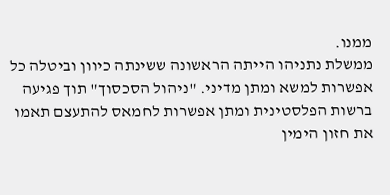ממנו.
ממשלת נתניהו הייתה הראשונה ששינתה כיוון וביטלה כל אפשרות למשא ומתן מדיני. "ניהול הסכסוך" תוך פגיעה ברשות הפלסטינית ומתן אפשרות לחמאס להתעצם תאמו את חזון הימין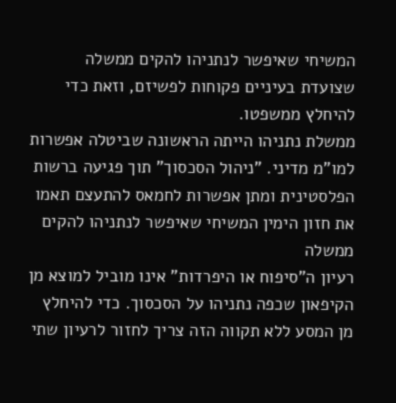המשיחי שאיפשר לנתניהו להקים ממשלה שצועדת בעיניים פקוחות לפשיזם, וזאת כדי להיחלץ ממשפטו.
ממשלת נתניהו הייתה הראשונה שביטלה אפשרות למו"מ מדיני. "ניהול הסכסוך" תוך פגיעה ברשות הפלסטינית ומתן אפשרות לחמאס להתעצם תאמו את חזון הימין המשיחי שאיפשר לנתניהו להקים ממשלה
רעיון ה"סיפוח או היפרדות" אינו מוביל למוצא מן הקיפאון שכפה נתניהו על הסכסוך. כדי להיחלץ מן המסע ללא תקווה הזה צריך לחזור לרעיון שתי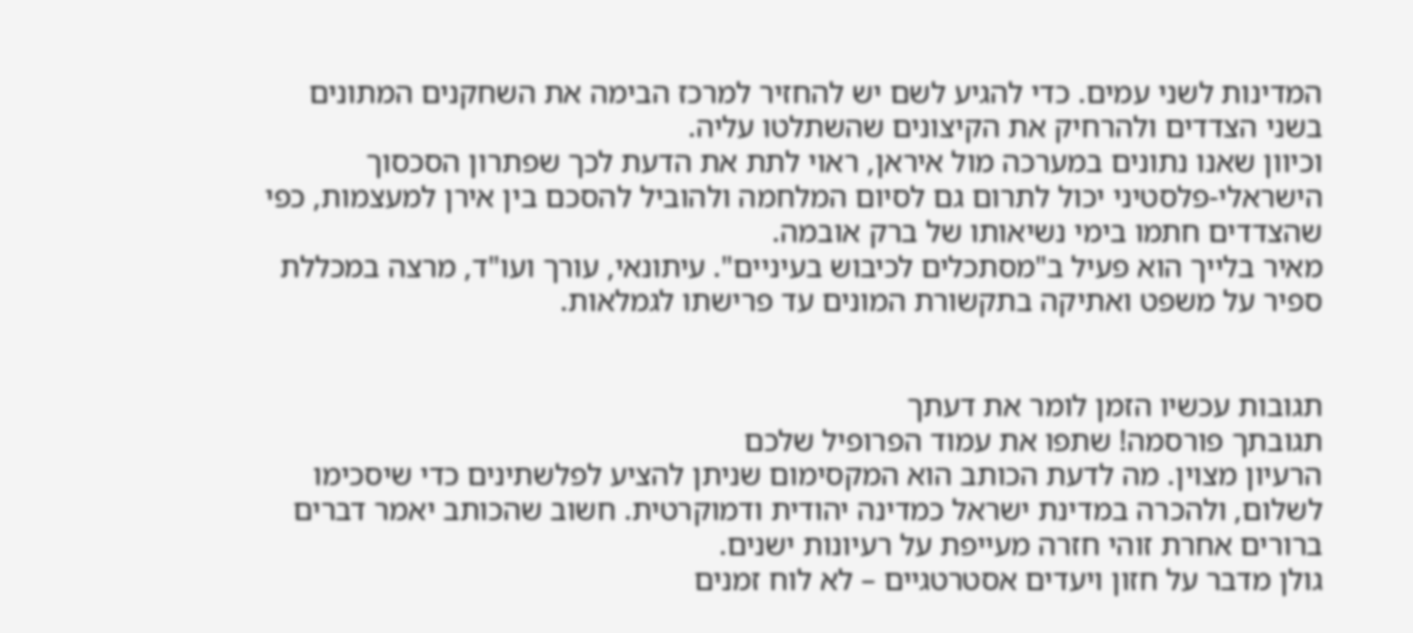המדינות לשני עמים. כדי להגיע לשם יש להחזיר למרכז הבימה את השחקנים המתונים בשני הצדדים ולהרחיק את הקיצונים שהשתלטו עליה.
וכיוון שאנו נתונים במערכה מול איראן, ראוי לתת את הדעת לכך שפתרון הסכסוך הישראלי-פלסטיני יכול לתרום גם לסיום המלחמה ולהוביל להסכם בין אירן למעצמות, כפי שהצדדים חתמו בימי נשיאותו של ברק אובמה.
מאיר בלייך הוא פעיל ב"מסתכלים לכיבוש בעיניים". עיתונאי, עורך ועו"ד, מרצה במכללת ספיר על משפט ואתיקה בתקשורת המונים עד פרישתו לגמלאות.


תגובות עכשיו הזמן לומר את דעתך
תגובתך פורסמה! שתפו את עמוד הפרופיל שלכם
הרעיון מצוין. מה לדעת הכותב הוא המקסימום שניתן להציע לפלשתינים כדי שיסכימו לשלום, ולהכרה במדינת ישראל כמדינה יהודית ודמוקרטית. חשוב שהכותב יאמר דברים ברורים אחרת זוהי חזרה מעייפת על רעיונות ישנים.
גולן מדבר על חזון ויעדים אסטרטגיים – לא לוח זמנים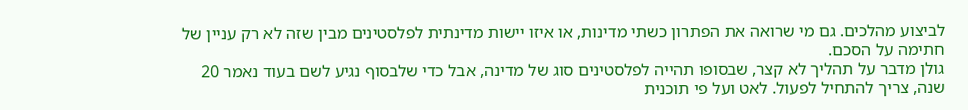לביצוע מהלכים. גם מי שרואה את הפתרון כשתי מדינות, או איזו יישות מדינתית לפלסטינים מבין שזה לא רק עניין של חתימה על הסכם.
גולן מדבר על תהליך לא קצר, שבסופו תהייה לפלסטינים סוג של מדינה, אבל כדי שלבסוף נגיע לשם בעוד נאמר 20 שנה, צריך להתחיל לפעול. לאט ועל פי תוכנית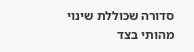סדורה שכוללת שינוי מהותי בצד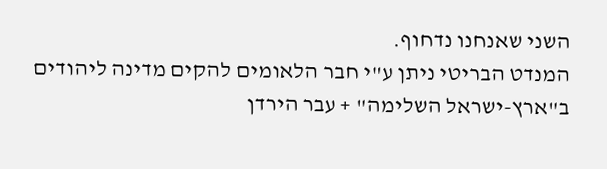השני שאנחנו נדחוף.
המנדט הבריטי ניתן ע"י חבר הלאומים להקים מדינה ליהודים ב"ארץ-ישראל השלימה" + עבר הירדן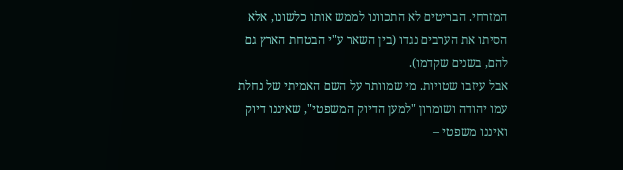המזרחי. הבריטים לא התכוונו לממש אותו כלשונו, אלא הסיתו את הערבים נגדו (בין השאר ע"י הבטחת הארץ גם להם, בשנים שקדמו).
אבל עיזבו שטויות. מי שמוותר על השם האמיתי של נחלת עמו יהודה ושומרון "למען הדיוק המשפטי", שאיננו דיוק ואיננו משפטי –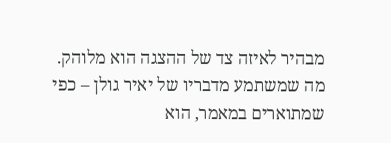מבהיר לאיזה צד של ההצגה הוא מלוהק.
מה שמשתמע מדבריו של יאיר גולן – כפי שמתוארים במאמר, הוא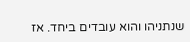שנתניהו והוא עובדים ביחד. אז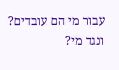עבור מי הם עובדים? ונגד מי?